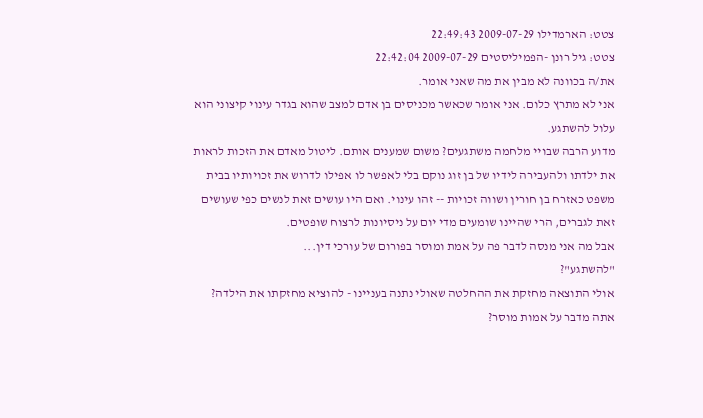צטט: הארמדילו 2009-07-29 22:49:43
צטט: גיל רונן -הפמיליסטים 2009-07-29 22:42:04
את/ה בכוונה לא מבין את מה שאני אומר.
אני לא מתרץ כלום. אני אומר שכאשר מכניסים בן אדם למצב שהוא בגדר עינוי קיצוני הוא עלול להשתגע.
מדוע הרבה שבויי מלחמה משתגעים? משום שמענים אותם. ליטול מאדם את הזכות לראות את ילדתו ולהעבירה לידיו של בן זוג נוקם בלי לאפשר לו אפילו לדרוש את זכויותיו בבית משפט כאזרח בן חורין ושווה זכויות -- זהו עינוי. ואם היו עושים זאת לנשים כפי שעושים זאת לגברים, הרי שהיינו שומעים מדי יום על ניסיונות לרצוח שופטים.
אבל מה אני מנסה לדבר פה על אמת ומוסר בפורום של עורכי דין...
"להשתגע"?
אולי התוצאה מחזקת את ההחלטה שאולי נתנה בעניינו - להוציא מחזקתו את הילדה?
אתה מדבר על אמות מוסר?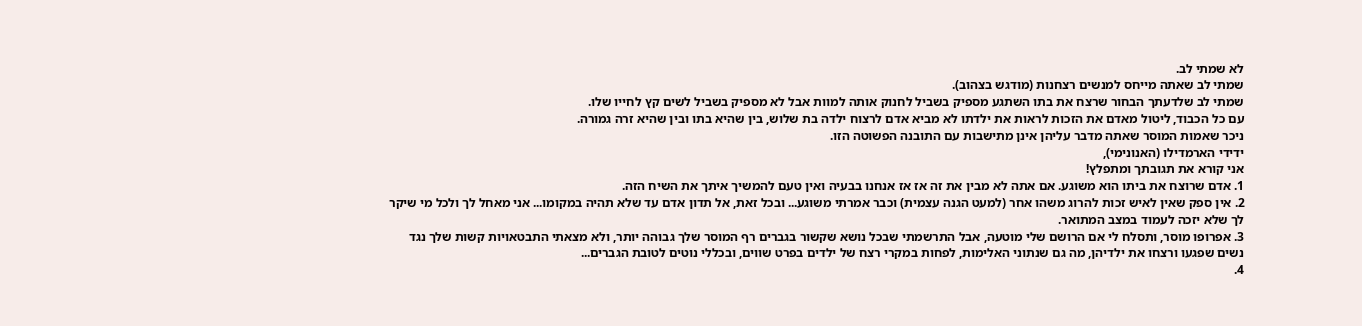לא שמתי לב.
שמתי לב שאתה מייחס למנשים רצחנות (מודגש בצהוב).
שמתי לב שלדעתך הבחור שרצח את בתו השתגע מספיק בשביל לחנוק אותה למוות אבל לא מספיק בשביל לשים קץ לחייו שלו.
עם כל הכבוד, ליטול מאדם את הזכות לראות את ילדתו לא מביא אדם לרצוח ילדה בת שלוש, בין שהיא בתו ובין שהיא זרה גמורה.
ניכר שאמות המוסר שאתה מדבר עליהן אינן מתישבות עם התובנה הפשוטה הזו.
ידידי הארמדילו (האנונימי),
אני קורא את תגובתך ומתפלץ!
1. אדם שרוצח את ביתו הוא משוגע. אם אתה לא מבין את זה אז אז אנחנו בבעיה ואין טעם להמשיך איתך את השיח הזה.
2. אין ספק שאין לאיש זכות להרוג משהו אחר (למעט הגנה עצמית) וכבר אמרתי משוגע... ובכל זאת, אל תדון אדם עד שלא תהיה במקומו... אני מאחל לך ולכל מי שיקר לך שלא יזכה לעמוד במצב המתואר.
3. אפרופו מוסר, ותסלח לי אם הרושם שלי מוטעה, אבל התרשמתי שבכל נושא שקשור בגברים רף המוסר שלך גבוהה יותר, ולא מצאתי התבטאויות קשות שלך נגד נשים שפגעו ורצחו את ילדיהן, מה גם שנתוני האלימות, לפחות במקרי רצח של ילדים בפרט שווים, ובכללי נוטים לטובת הגברים...
4.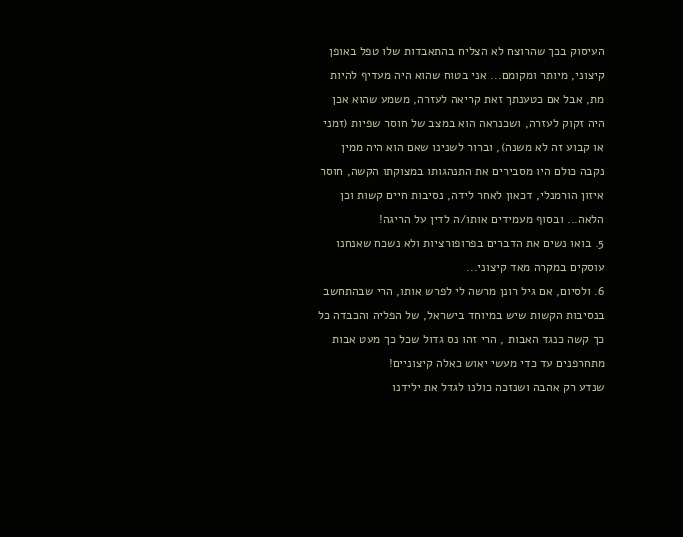העיסוק בכך שהרוצח לא הצליח בהתאבדות שלו טפל באופן קיצוני, מיותר ומקומם... אני בטוח שהוא היה מעדיף להיות מת, אבל אם כטענתך זאת קריאה לעזרה, משמע שהוא אכן היה זקוק לעזרה, ושכנראה הוא במצב של חוסר שפיות (זמני או קבוע זה לא משנה), וברור לשנינו שאם הוא היה ממין נקבה כולם היו מסבירים את התנהגותו במצוקתו הקשה, חוסר איזון הורמנלי, דכאון לאחר לידה, נסיבות חיים קשות וכן הלאה... ובסוף מעמידים אותו/ה לדין על הריגה!
5. בואו נשים את הדברים בפרופורציות ולא נשכח שאנחנו עוסקים במקרה מאד קיצוני...
6. ולסיום, אם גיל רונן מרשה לי לפרש אותו, הרי שבהתחשב בנסיבות הקשות שיש במיוחד בישראל, של הפליה והכבדה כל כך קשה כנגד האבות , הרי זהו נס גדול שכל כך מעט אבות מתחרפנים עד כדי מעשי יאוש כאלה קיצוניים!
שנדע רק אהבה ושנזכה כולנו לגדל את ילידנו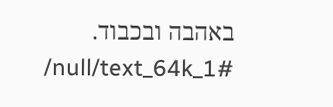באהבה ובכבוד.
/null/text_64k_1#